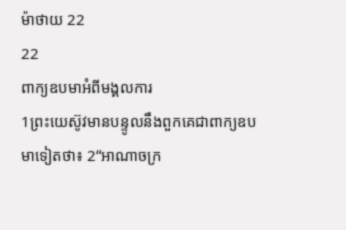ម៉ាថាយ 22
22
ពាក្យឧបមាអំពីមង្គលការ
1ព្រះយេស៊ូវមានបន្ទូលនឹងពួកគេជាពាក្យឧបមាទៀតថា៖ 2“អាណាចក្រ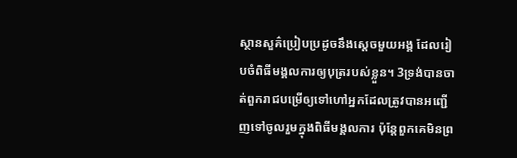ស្ថានសួគ៌ប្រៀបប្រដូចនឹងស្ដេចមួយអង្គ ដែលរៀបចំពិធីមង្គលការឲ្យបុត្ររបស់ខ្លួន។ 3ទ្រង់បានចាត់ពួករាជបម្រើឲ្យទៅហៅអ្នកដែលត្រូវបានអញ្ជើញទៅចូលរួមក្នុងពិធីមង្គលការ ប៉ុន្តែពួកគេមិនព្រ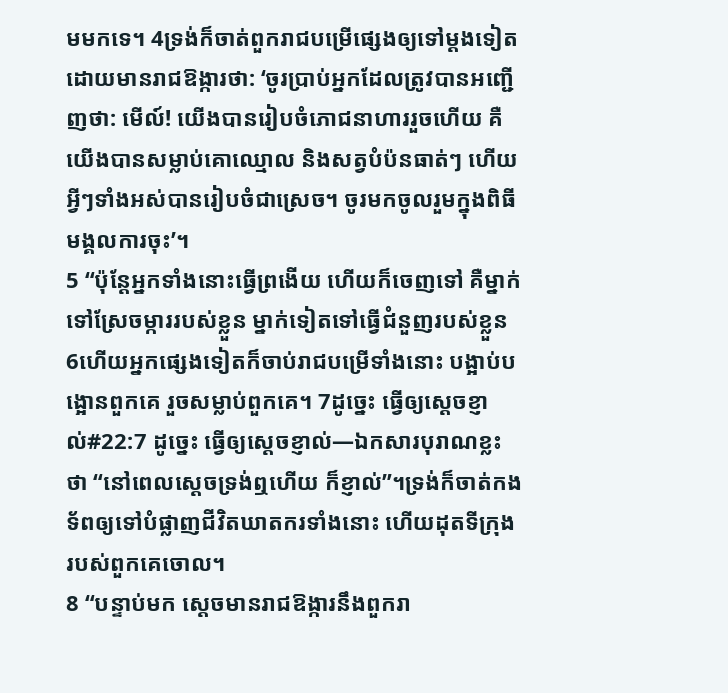មមកទេ។ 4ទ្រង់ក៏ចាត់ពួករាជបម្រើផ្សេងឲ្យទៅម្ដងទៀត ដោយមានរាជឱង្ការថា: ‘ចូរប្រាប់អ្នកដែលត្រូវបានអញ្ជើញថា: មើល៍! យើងបានរៀបចំភោជនាហាររួចហើយ គឺយើងបានសម្លាប់គោឈ្មោល និងសត្វបំប៉នធាត់ៗ ហើយអ្វីៗទាំងអស់បានរៀបចំជាស្រេច។ ចូរមកចូលរួមក្នុងពិធីមង្គលការចុះ’។
5 “ប៉ុន្តែអ្នកទាំងនោះធ្វើព្រងើយ ហើយក៏ចេញទៅ គឺម្នាក់ទៅស្រែចម្ការរបស់ខ្លួន ម្នាក់ទៀតទៅធ្វើជំនួញរបស់ខ្លួន 6ហើយអ្នកផ្សេងទៀតក៏ចាប់រាជបម្រើទាំងនោះ បង្អាប់បង្អោនពួកគេ រួចសម្លាប់ពួកគេ។ 7ដូច្នេះ ធ្វើឲ្យស្ដេចខ្ញាល់#22:7 ដូច្នេះ ធ្វើឲ្យស្ដេចខ្ញាល់―ឯកសារបុរាណខ្លះថា “នៅពេលស្ដេចទ្រង់ឮហើយ ក៏ខ្ញាល់”។ទ្រង់ក៏ចាត់កងទ័ពឲ្យទៅបំផ្លាញជីវិតឃាតករទាំងនោះ ហើយដុតទីក្រុងរបស់ពួកគេចោល។
8 “បន្ទាប់មក ស្ដេចមានរាជឱង្ការនឹងពួករា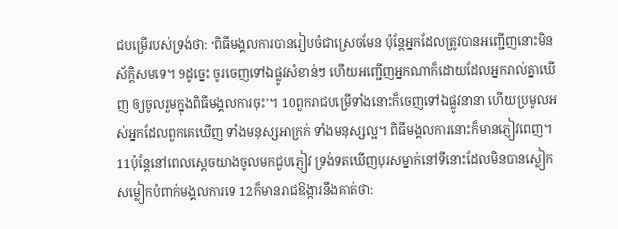ជបម្រើរបស់ទ្រង់ថា: ‘ពិធីមង្គលការបានរៀបចំជាស្រេចមែន ប៉ុន្តែអ្នកដែលត្រូវបានអញ្ជើញនោះមិនស័ក្ដិសមទេ។ 9ដូច្នេះ ចូរចេញទៅឯផ្លូវសំខាន់ៗ ហើយអញ្ជើញអ្នកណាក៏ដោយដែលអ្នករាល់គ្នាឃើញ ឲ្យចូលរួមក្នុងពិធីមង្គលការចុះ’។ 10ពួករាជបម្រើទាំងនោះក៏ចេញទៅឯផ្លូវនានា ហើយប្រមូលអស់អ្នកដែលពួកគេឃើញ ទាំងមនុស្សអាក្រក់ ទាំងមនុស្សល្អ។ ពិធីមង្គលការនោះក៏មានភ្ញៀវពេញ។ 11ប៉ុន្តែនៅពេលស្ដេចយាងចូលមកជួបភ្ញៀវ ទ្រង់ទតឃើញបុរសម្នាក់នៅទីនោះដែលមិនបានស្លៀកសម្លៀកបំពាក់មង្គលការទេ 12ក៏មានរាជឱង្ការនឹងគាត់ថា: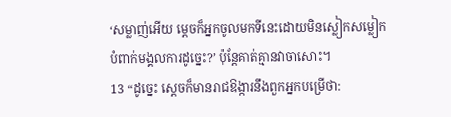‘សម្លាញ់អើយ ម្ដេចក៏អ្នកចូលមកទីនេះដោយមិនស្លៀកសម្លៀកបំពាក់មង្គលការដូច្នេះ?’ ប៉ុន្តែគាត់គ្មានវាចាសោះ។
13 “ដូច្នេះ ស្ដេចក៏មានរាជឱង្ការនឹងពួកអ្នកបម្រើថា: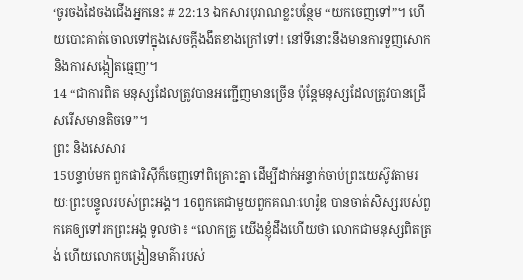‘ចូរចងដៃចងជើងអ្នកនេះ # 22:13 ឯកសារបុរាណខ្លះបន្ថែម “យកចេញទៅ”។ ហើយបោះគាត់ចោលទៅក្នុងសេចក្ដីងងឹតខាងក្រៅទៅ! នៅទីនោះនឹងមានការទួញសោក និងការសង្កៀតធ្មេញ’។
14 “ជាការពិត មនុស្សដែលត្រូវបានអញ្ជើញមានច្រើន ប៉ុន្តែមនុស្សដែលត្រូវបានជ្រើសរើសមានតិចទេ”។
ព្រះ និងសេសារ
15បន្ទាប់មក ពួកផារិស៊ីក៏ចេញទៅពិគ្រោះគ្នា ដើម្បីដាក់អន្ទាក់ចាប់ព្រះយេស៊ូវតាមរយៈព្រះបន្ទូលរបស់ព្រះអង្គ។ 16ពួកគេជាមួយពួកគណៈហេរ៉ូឌ បានចាត់សិស្សរបស់ពួកគេឲ្យទៅរកព្រះអង្គ ទូលថា៖ “លោកគ្រូ យើងខ្ញុំដឹងហើយថា លោកជាមនុស្សពិតត្រង់ ហើយលោកបង្រៀនមាគ៌ារបស់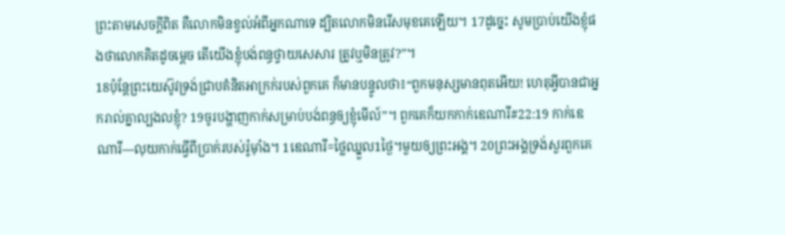ព្រះតាមសេចក្ដីពិត គឺលោកមិនខ្វល់អំពីអ្នកណាទេ ដ្បិតលោកមិនរើសមុខគេឡើយ។ 17ដូច្នេះ សូមប្រាប់យើងខ្ញុំផងថាលោកគិតដូចម្ដេច តើយើងខ្ញុំបង់ពន្ធថ្វាយសេសារ ត្រូវឬមិនត្រូវ?”។
18ប៉ុន្តែព្រះយេស៊ូវទ្រង់ជ្រាបគំនិតអាក្រក់របស់ពួកគេ ក៏មានបន្ទូលថា៖“ពួកមនុស្សមានពុតអើយ! ហេតុអ្វីបានជាអ្នករាល់គ្នាល្បងលខ្ញុំ? 19ចូរបង្ហាញកាក់សម្រាប់បង់ពន្ធឲ្យខ្ញុំមើល៍”។ ពួកគេក៏យកកាក់ឌេណារី#22:19 កាក់ឌេណារី―លុយកាក់ធ្វើពីប្រាក់របស់រ៉ូម៉ាំង។ 1ឌេណារី=ថ្លៃឈ្នួល1ថ្ងៃ។មួយឲ្យព្រះអង្គ។ 20ព្រះអង្គទ្រង់សួរពួកគេ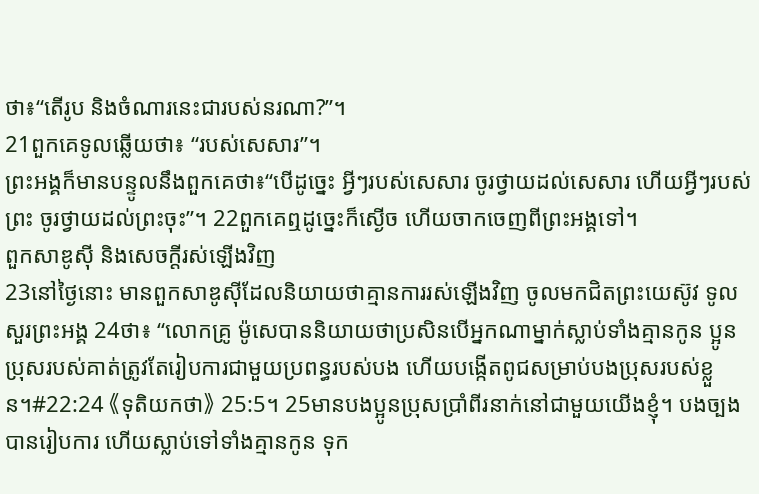ថា៖“តើរូប និងចំណារនេះជារបស់នរណា?”។
21ពួកគេទូលឆ្លើយថា៖ “របស់សេសារ”។
ព្រះអង្គក៏មានបន្ទូលនឹងពួកគេថា៖“បើដូច្នេះ អ្វីៗរបស់សេសារ ចូរថ្វាយដល់សេសារ ហើយអ្វីៗរបស់ព្រះ ចូរថ្វាយដល់ព្រះចុះ”។ 22ពួកគេឮដូច្នេះក៏ស្ងើច ហើយចាកចេញពីព្រះអង្គទៅ។
ពួកសាឌូស៊ី និងសេចក្ដីរស់ឡើងវិញ
23នៅថ្ងៃនោះ មានពួកសាឌូស៊ីដែលនិយាយថាគ្មានការរស់ឡើងវិញ ចូលមកជិតព្រះយេស៊ូវ ទូលសួរព្រះអង្គ 24ថា៖ “លោកគ្រូ ម៉ូសេបាននិយាយថាប្រសិនបើអ្នកណាម្នាក់ស្លាប់ទាំងគ្មានកូន ប្អូនប្រុសរបស់គាត់ត្រូវតែរៀបការជាមួយប្រពន្ធរបស់បង ហើយបង្កើតពូជសម្រាប់បងប្រុសរបស់ខ្លួន។#22:24 《ទុតិយកថា》 25:5។ 25មានបងប្អូនប្រុសប្រាំពីរនាក់នៅជាមួយយើងខ្ញុំ។ បងច្បងបានរៀបការ ហើយស្លាប់ទៅទាំងគ្មានកូន ទុក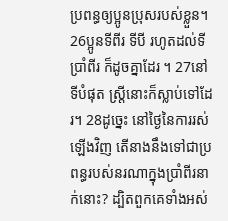ប្រពន្ធឲ្យប្អូនប្រុសរបស់ខ្លួន។ 26ប្អូនទីពីរ ទីបី រហូតដល់ទីប្រាំពីរ ក៏ដូចគ្នាដែរ ។ 27នៅទីបំផុត ស្ត្រីនោះក៏ស្លាប់ទៅដែរ។ 28ដូច្នេះ នៅថ្ងៃនៃការរស់ឡើងវិញ តើនាងនឹងទៅជាប្រពន្ធរបស់នរណាក្នុងប្រាំពីរនាក់នោះ? ដ្បិតពួកគេទាំងអស់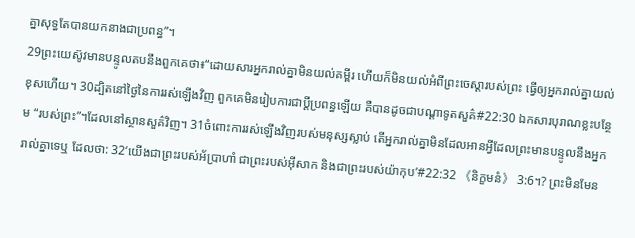គ្នាសុទ្ធតែបានយកនាងជាប្រពន្ធ”។
29ព្រះយេស៊ូវមានបន្ទូលតបនឹងពួកគេថា៖“ដោយសារអ្នករាល់គ្នាមិនយល់គម្ពីរ ហើយក៏មិនយល់អំពីព្រះចេស្ដារបស់ព្រះ ធ្វើឲ្យអ្នករាល់គ្នាយល់ខុសហើយ។ 30ដ្បិតនៅថ្ងៃនៃការរស់ឡើងវិញ ពួកគេមិនរៀបការជាប្ដីប្រពន្ធឡើយ គឺបានដូចជាបណ្ដាទូតសួគ៌#22:30 ឯកសារបុរាណខ្លះបន្ថែម “របស់ព្រះ”។ដែលនៅស្ថានសួគ៌វិញ។ 31ចំពោះការរស់ឡើងវិញរបស់មនុស្សស្លាប់ តើអ្នករាល់គ្នាមិនដែលអានអ្វីដែលព្រះមានបន្ទូលនឹងអ្នករាល់គ្នាទេឬ ដែលថា: 32‘យើងជាព្រះរបស់អ័ប្រាហាំ ជាព្រះរបស់អ៊ីសាក និងជាព្រះរបស់យ៉ាកុប’#22:32 《និក្ខមនំ》 3:6។? ព្រះមិនមែន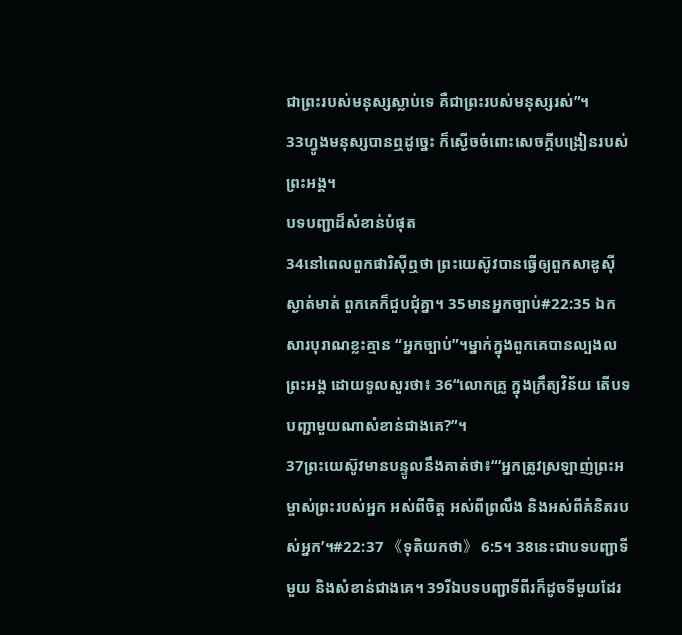ជាព្រះរបស់មនុស្សស្លាប់ទេ គឺជាព្រះរបស់មនុស្សរស់”។
33ហ្វូងមនុស្សបានឮដូច្នេះ ក៏ស្ងើចចំពោះសេចក្ដីបង្រៀនរបស់ព្រះអង្គ។
បទបញ្ជាដ៏សំខាន់បំផុត
34នៅពេលពួកផារិស៊ីឮថា ព្រះយេស៊ូវបានធ្វើឲ្យពួកសាឌូស៊ីស្ងាត់មាត់ ពួកគេក៏ជួបជុំគ្នា។ 35មានអ្នកច្បាប់#22:35 ឯកសារបុរាណខ្លះគ្មាន “អ្នកច្បាប់”។ម្នាក់ក្នុងពួកគេបានល្បងលព្រះអង្គ ដោយទូលសួរថា៖ 36“លោកគ្រូ ក្នុងក្រឹត្យវិន័យ តើបទបញ្ជាមួយណាសំខាន់ជាងគេ?”។
37ព្រះយេស៊ូវមានបន្ទូលនឹងគាត់ថា៖“‘អ្នកត្រូវស្រឡាញ់ព្រះអម្ចាស់ព្រះរបស់អ្នក អស់ពីចិត្ត អស់ពីព្រលឹង និងអស់ពីគំនិតរបស់អ្នក’។#22:37 《ទុតិយកថា》 6:5។ 38នេះជាបទបញ្ជាទីមួយ និងសំខាន់ជាងគេ។ 39រីឯបទបញ្ជាទីពីរក៏ដូចទីមួយដែរ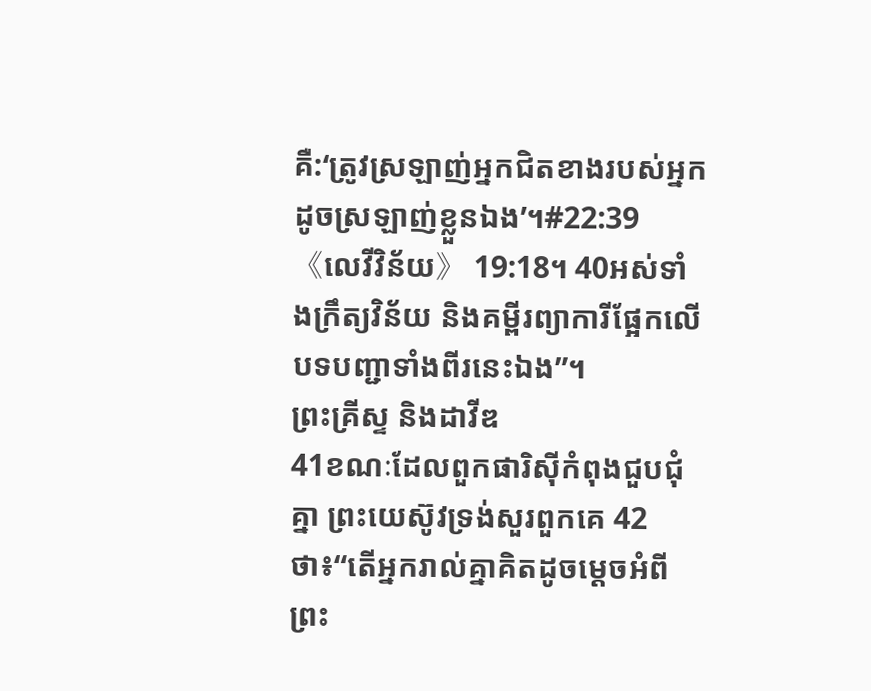គឺ:‘ត្រូវស្រឡាញ់អ្នកជិតខាងរបស់អ្នក ដូចស្រឡាញ់ខ្លួនឯង’។#22:39 《លេវីវិន័យ》 19:18។ 40អស់ទាំងក្រឹត្យវិន័យ និងគម្ពីរព្យាការីផ្អែកលើបទបញ្ជាទាំងពីរនេះឯង”។
ព្រះគ្រីស្ទ និងដាវីឌ
41ខណៈដែលពួកផារិស៊ីកំពុងជួបជុំគ្នា ព្រះយេស៊ូវទ្រង់សួរពួកគេ 42ថា៖“តើអ្នករាល់គ្នាគិតដូចម្ដេចអំពីព្រះ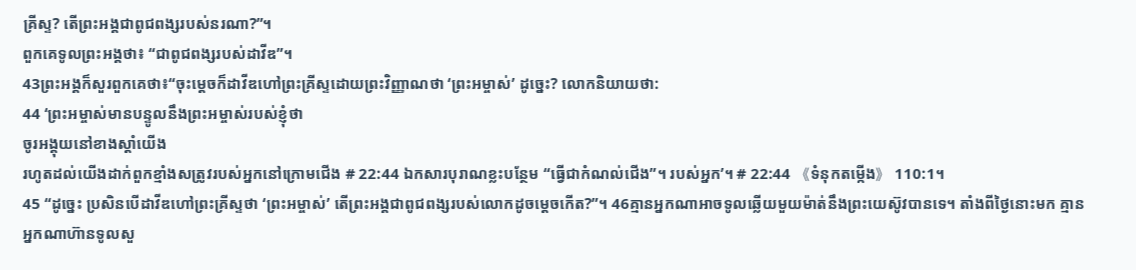គ្រីស្ទ? តើព្រះអង្គជាពូជពង្សរបស់នរណា?”។
ពួកគេទូលព្រះអង្គថា៖ “ជាពូជពង្សរបស់ដាវីឌ”។
43ព្រះអង្គក៏សួរពួកគេថា៖“ចុះម្ដេចក៏ដាវីឌហៅព្រះគ្រីស្ទដោយព្រះវិញ្ញាណថា ‘ព្រះអម្ចាស់’ ដូច្នេះ? លោកនិយាយថា:
44 ‘ព្រះអម្ចាស់មានបន្ទូលនឹងព្រះអម្ចាស់របស់ខ្ញុំថា
ចូរអង្គុយនៅខាងស្ដាំយើង
រហូតដល់យើងដាក់ពួកខ្មាំងសត្រូវរបស់អ្នកនៅក្រោមជើង # 22:44 ឯកសារបុរាណខ្លះបន្ថែម “ធ្វើជាកំណល់ជើង”។ របស់អ្នក’។ # 22:44 《ទំនុកតម្កើង》 110:1។
45 “ដូច្នេះ ប្រសិនបើដាវីឌហៅព្រះគ្រីស្ទថា ‘ព្រះអម្ចាស់’ តើព្រះអង្គជាពូជពង្សរបស់លោកដូចម្ដេចកើត?”។ 46គ្មានអ្នកណាអាចទូលឆ្លើយមួយម៉ាត់នឹងព្រះយេស៊ូវបានទេ។ តាំងពីថ្ងៃនោះមក គ្មានអ្នកណាហ៊ានទូលសួ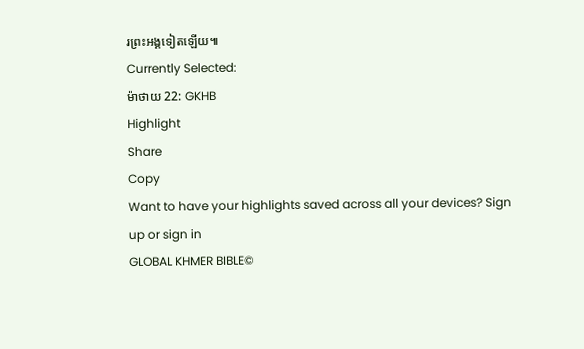រព្រះអង្គទៀតឡើយ៕
Currently Selected:
ម៉ាថាយ 22: GKHB
Highlight
Share
Copy
Want to have your highlights saved across all your devices? Sign up or sign in
GLOBAL KHMER BIBLE©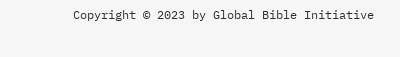Copyright © 2023 by Global Bible Initiative